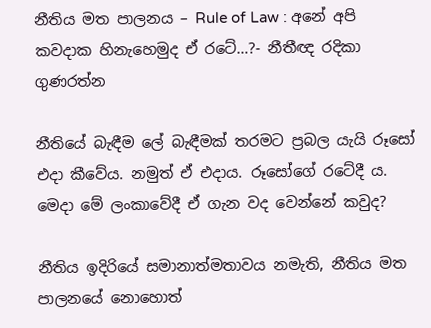නීතිය මත පාලනය – Rule of Law : අනේ අපි කවදාක හිනැහෙමුද ඒ රටේ…?- නීතීඥ රදිකා ගුණරත්න

නීතියේ බැඳීම ලේ බැඳීමක් තරමට ප්‍රබල යැයි රූසෝ එදා කීවේය. නමුත් ඒ එදාය. රූසෝගේ රටේදී ය. මෙදා මේ ලංකාවේදී ඒ ගැන වද වෙන්නේ කවුද?

නීතිය ඉදිරියේ සමානාත්මතාවය නමැති, නීතිය මත පාලනයේ නොහොත්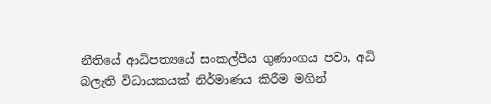නීතියේ ආධිපත්‍යයේ සංකල්පීය ගුණාංගය පවා, අධි බලැති විධායකයක් නිර්මාණය කිරීම මගින්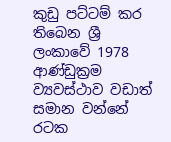කුඩු පට්ටම් කර තිබෙන ශ්‍රී ලංකාවේ 1978 ආණ්ඩුක්‍රම ව්‍යවස්ථාව වඩාත් සමාන වන්නේ රටක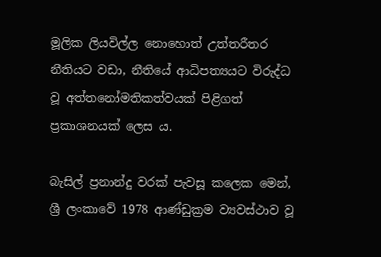මූලික ලියවිල්ල නොහොත් උත්තරීතර නීතියට වඩා, නීතියේ ආධිපත්‍යයට විරුද්ධ වූ අත්තනෝමතිකත්වයක් පිළිගත් ප්‍රකාශනයක් ලෙස ය.

බැසිල් ප්‍රනාන්දු වරක් පැවසූ කලෙක මෙන්, ශ්‍රී ලංකාවේ 1978 ආණ්ඩුක්‍රම ව්‍යවස්ථාව වූ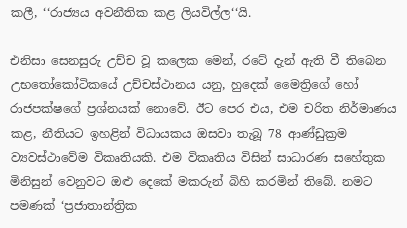කලී, ‘‘රාජ්‍යය අවනීතික කළ ලියවිල්ල‘‘යි.

එනිසා සෙනසුරු උච්ච වූ කලෙක මෙන්, රටේ දැන් ඇති වී තිබෙන උභතෝකෝටිකයේ උච්චස්ථානය යනු, හුදෙක් මෛත්‍රිගේ හෝ රාජපක්ෂගේ ප්‍රශ්නයක් නොවේ. ඊට පෙර එය, එම චරිත නිර්මාණය කළ, නීතියට ඉහළින් විධායකය ඔසවා තැබූ 78 ආණ්ඩුක්‍රම ව්‍යවස්ථාවේම විකෘතියකි. එම විකෘතිය විසින් සාධාරණ සහේතුක මිනිසුන් වෙනුවට ඔළු දෙකේ මකරුන් බිහි කරමින් තිබේ. නමට පමණක් ‘ප්‍රජාතාන්ත්‍රික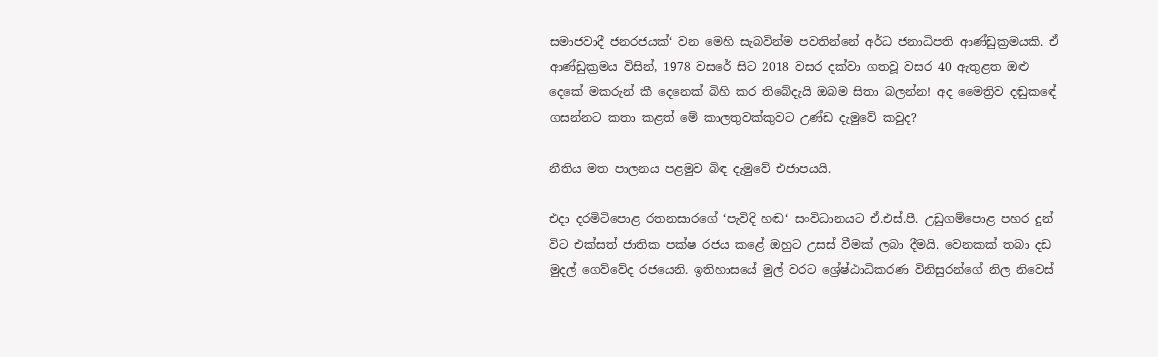සමාජවාදී ජනරජයක්‘ වන මෙහි සැබවින්ම පවතින්නේ අර්ධ ජනාධිපති ආණ්ඩුක්‍රමයකි. ඒ ආණ්ඩුක්‍රමය විසින්, 1978 වසරේ සිට 2018 වසර දක්වා ගතවූ වසර 40 ඇතුළත ඔළු දෙකේ මකරුන් කී දෙනෙක් බිහි කර තිබේදැයි ඔබම සිතා බලන්න! අද මෛත්‍රිව දඬුකඳේ ගසන්නට කතා කළත් මේ කාලතුවක්කුවට උණ්ඩ දැමුවේ කවුද?

නීතිය මත පාලනය පළමුව බිඳ දැමුවේ එජාපයයි.

එදා දරමිටිපොළ රතනසාරගේ ‘පැවිදි හඬ‘ සංවිධානයට ඒ.එස්.පී. උඩුගම්පොළ පහර දුන් විට එක්සත් ජාතික පක්ෂ රජය කළේ ඔහුට උසස් වීමක් ලබා දීමයි. වෙනකක් තබා දඩ මුදල් ගෙව්වේද රජයෙනි. ඉතිහාසයේ මුල් වරට ශ්‍රේෂ්ඨාධිකරණ විනිසුරන්ගේ නිල නිවෙස්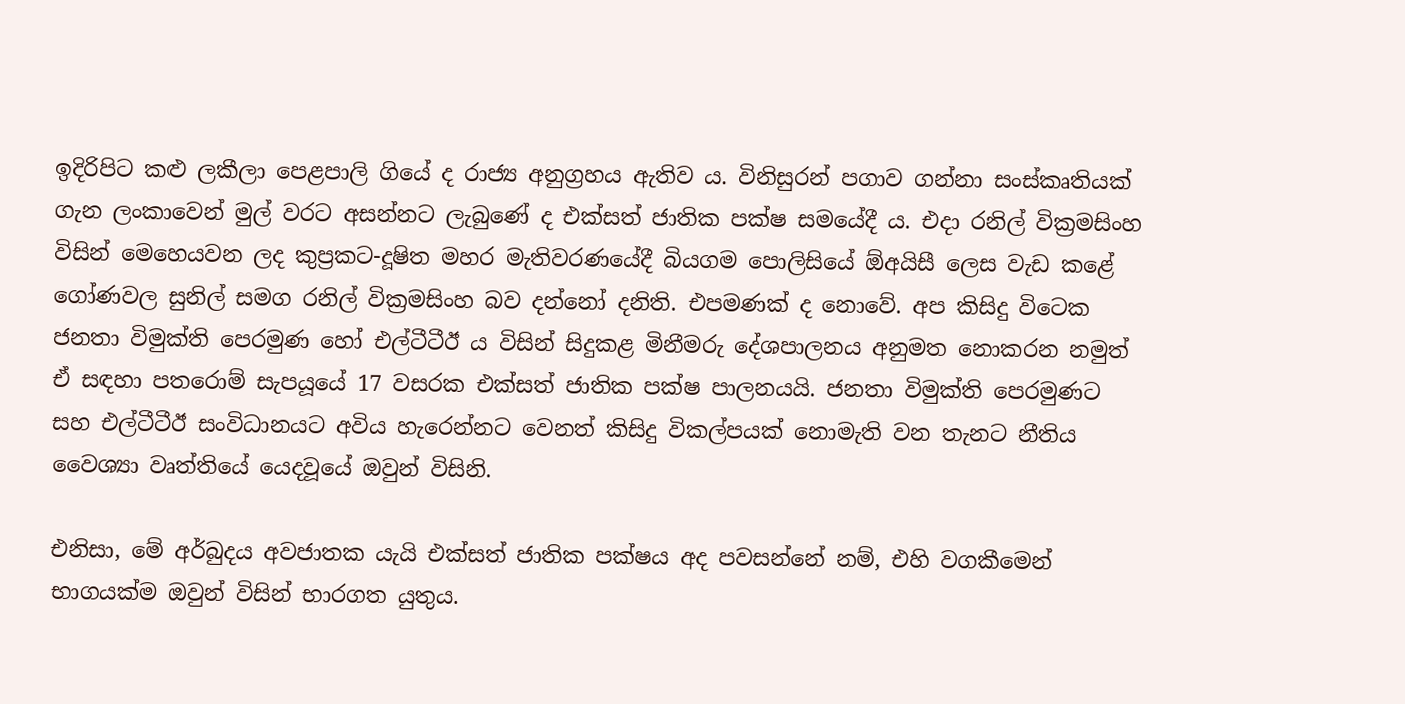ඉදිරිපිට කළු ලකීලා පෙළපාලි ගියේ ද රාජ්‍ය අනුග්‍රහය ඇතිව ය. විනිසුරන් පගාව ගන්නා සංස්කෘතියක් ගැන ලංකාවෙන් මුල් වරට අසන්නට ලැබුණේ ද එක්සත් ජාතික පක්ෂ සමයේදී ය. එදා රනිල් වික්‍රමසිංහ විසින් මෙහෙයවන ලද කුප්‍රකට-දූෂිත මහර මැතිවරණයේදී බියගම පොලිසියේ ඕඅයිසී ලෙස වැඩ කළේ ගෝණවල සුනිල් සමග රනිල් වික්‍රමසිංහ බව දන්නෝ දනිති. එපමණක් ද නොවේ. අප කිසිදු විටෙක ජනතා විමුක්ති පෙරමුණ හෝ එල්ටීටීඊ ය විසින් සිදුකළ මිනීමරු දේශපාලනය අනුමත නොකරන නමුත් ඒ සඳහා පතරොම් සැපයූයේ 17 වසරක එක්සත් ජාතික පක්ෂ පාලනයයි. ජනතා විමුක්ති පෙරමුණට සහ එල්ටීටීඊ සංවිධානයට අවිය හැරෙන්නට වෙනත් කිසිදු විකල්පයක් නොමැති වන තැනට නීතිය වෛශ්‍යා වෘත්තියේ යෙදවූයේ ඔවුන් විසිනි.

එනිසා, මේ අර්බුදය අවජාතක යැයි එක්සත් ජාතික පක්ෂය අද පවසන්නේ නම්, එහි වගකීමෙන් භාගයක්ම ඔවුන් විසින් භාරගත යුතුය.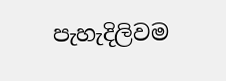පැහැදිලිවම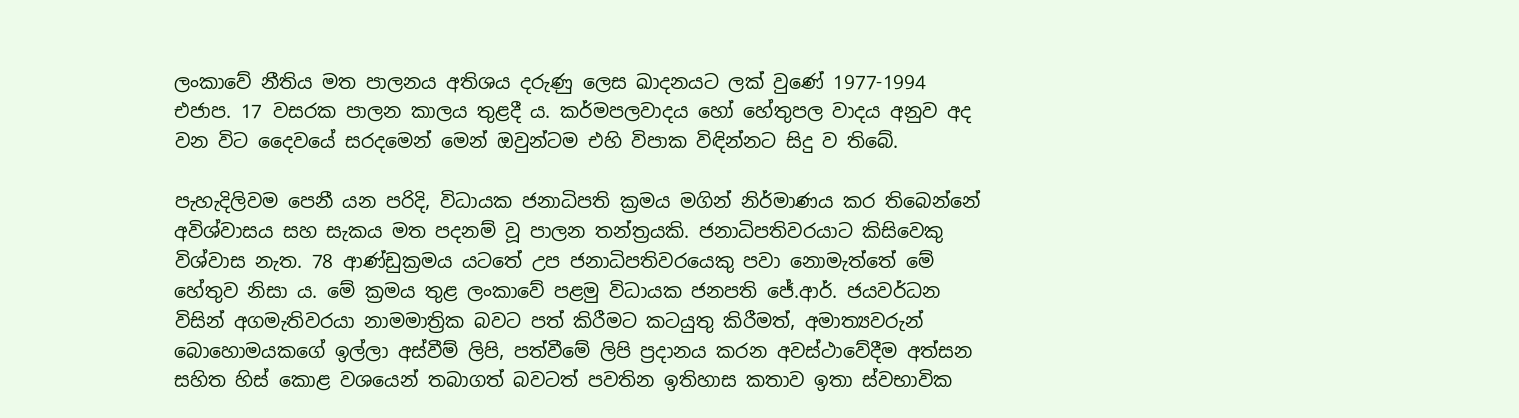ලංකාවේ නීතිය මත පාලනය අතිශය දරුණු ලෙස ඛාදනයට ලක් වුණේ 1977-1994 එජාප. 17 වසරක පාලන කාලය තුළදී ය. කර්මපලවාදය හෝ හේතුපල වාදය අනුව අද වන විට දෛවයේ සරදමෙන් මෙන් ඔවුන්ටම එහි විපාක විඳින්නට සිදු ව තිබේ.

පැහැදිලිවම පෙනී යන පරිදි, විධායක ජනාධිපති ක්‍රමය මගින් නිර්මාණය කර තිබෙන්නේ අවිශ්වාසය සහ සැකය මත පදනම් වූ පාලන තන්ත්‍රයකි. ජනාධිපතිවරයාට කිසිවෙකු විශ්වාස නැත. 78 ආණ්ඩුක්‍රමය යටතේ උප ජනාධිපතිවරයෙකු පවා නොමැත්තේ මේ හේතුව නිසා ය. මේ ක්‍රමය තුළ ලංකාවේ පළමු විධායක ජනපති ජේ.ආර්. ජයවර්ධන විසින් අගමැතිවරයා නාමමාත්‍රික බවට පත් කිරීමට කටයුතු කිරීමත්, අමාත්‍යවරුන් බොහොමයකගේ ඉල්ලා අස්වීම් ලිපි, පත්වීමේ ලිපි ප්‍රදානය කරන අවස්ථාවේදීම අත්සන සහිත හිස් කොළ වශයෙන් තබාගත් බවටත් පවතින ඉතිහාස කතාව ඉතා ස්වභාවික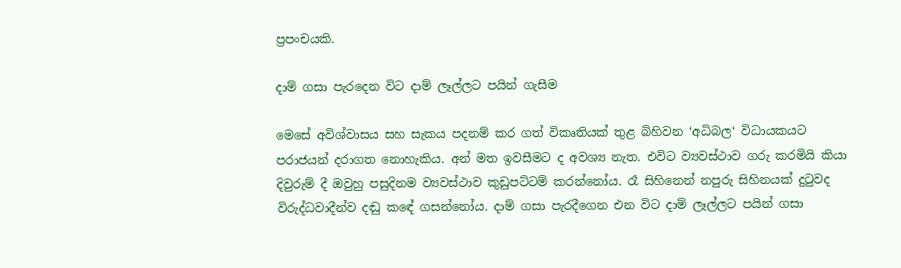ප්‍රපංචයකි.

දාම් ගසා පැරදෙන විට දාම් ලෑල්ලට පයින් ගැසීම

මෙසේ අවිශ්වාසය සහ සැකය පදනම් කර ගත් විකෘතියක් තුළ බිහිවන ‘අධිබල‘ විධායකයට පරාජයන් දරාගත නොහැකිය. අන් මත ඉවසීමට ද අවශ්‍ය නැත. එවිට ව්‍යවස්ථාව ගරු කරමියි කියා දිවුරුම් දී ඔවුහු පසුදිනම ව්‍යවස්ථාව කුඩුපට්ටම් කරන්නෝය. රෑ සිහිනෙන් නපුරු සිහිනයක් දුටුවද විරුද්ධවාදීන්ව දඬු කඳේ ගසන්නෝය. දාම් ගසා පැරදීගෙන එන විට දාම් ලෑල්ලට පයින් ගසා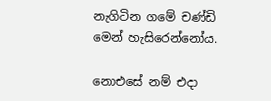නැගිටින ගමේ චණ්ඩි මෙන් හැසිරෙන්නෝය.

නොඑසේ නම් එදා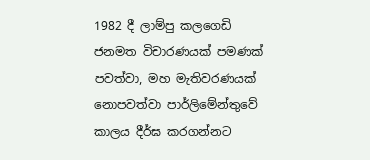1982 දී ලාම්පු කලගෙඩි ජනමත විචාරණයක් පමණක් පවත්වා, මහ මැතිවරණයක් නොපවත්වා පාර්ලිමේන්තුවේ කාලය දීර්ඝ කරගන්නට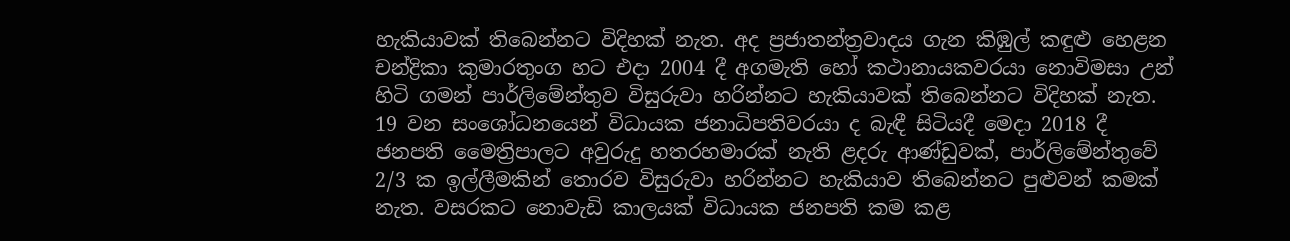හැකියාවක් තිබෙන්නට විදිහක් නැත. අද ප්‍රජාතන්ත්‍රවාදය ගැන කිඹුල් කඳුළු හෙළන චන්ද්‍රිකා කුමාරතුංග හට එදා 2004 දී අගමැති හෝ කථානායකවරයා නොවිමසා උන් හිටි ගමන් පාර්ලිමේන්තුව විසුරුවා හරින්නට හැකියාවක් තිබෙන්නට විදිහක් නැත. 19 වන සංශෝධනයෙන් විධායක ජනාධිපතිවරයා ද බැඳී සිටියදී මෙදා 2018 දී ජනපති මෛත්‍රිපාලට අවුරුදු හතරහමාරක් නැති ළදරු ආණ්ඩුවක්, පාර්ලිමේන්තුවේ 2/3 ක ඉල්ලීමකින් තොරව විසුරුවා හරින්නට හැකියාව තිබෙන්නට පුළුවන් කමක් නැත. වසරකට නොවැඩි කාලයක් විධායක ජනපති කම කළ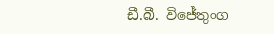ඩී.බී. විජේතුංග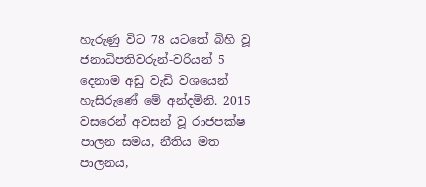හැරුණු විට 78 යටතේ බිහි වූ ජනාධිපතිවරුන්-වරියන් 5 දෙනාම අඩු වැඩි වශයෙන් හැසිරුණේ මේ අන්දමිනි. 2015 වසරෙන් අවසන් වූ රාජපක්ෂ පාලන සමය, නීතිය මත පාලනය,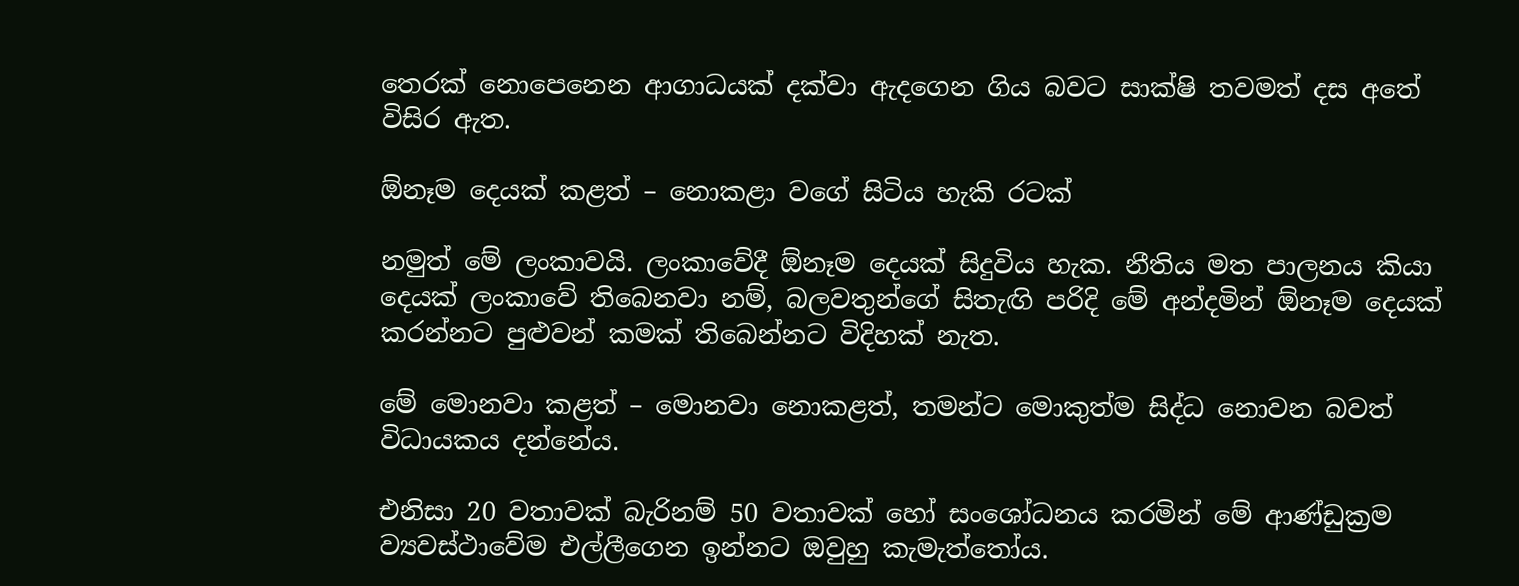තෙරක් නොපෙනෙන ආගාධයක් දක්වා ඇදගෙන ගිය බවට සාක්ෂි තවමත් දස අතේ විසිර ඇත.

ඕනෑම දෙයක් කළත් – නොකළා වගේ සිටිය හැකි රටක්

නමුත් මේ ලංකාවයි. ලංකාවේදී ඕනෑම දෙයක් සිදුවිය හැක. නීතිය මත පාලනය කියා දෙයක් ලංකාවේ තිබෙනවා නම්, බලවතුන්ගේ සිතැඟි පරිදි මේ අන්දමින් ඕනෑම දෙයක් කරන්නට පුළුවන් කමක් තිබෙන්නට විදිහක් නැත.

මේ මොනවා කළත් – මොනවා නොකළත්, තමන්ට මොකුත්ම සිද්ධ නොවන බවත් විධායකය දන්නේය.

එනිසා 20 වතාවක් බැරිනම් 50 වතාවක් හෝ සංශෝධනය කරමින් මේ ආණ්ඩුක්‍රම ව්‍යවස්ථාවේම එල්ලීගෙන ඉන්නට ඔවුහු කැමැත්තෝය.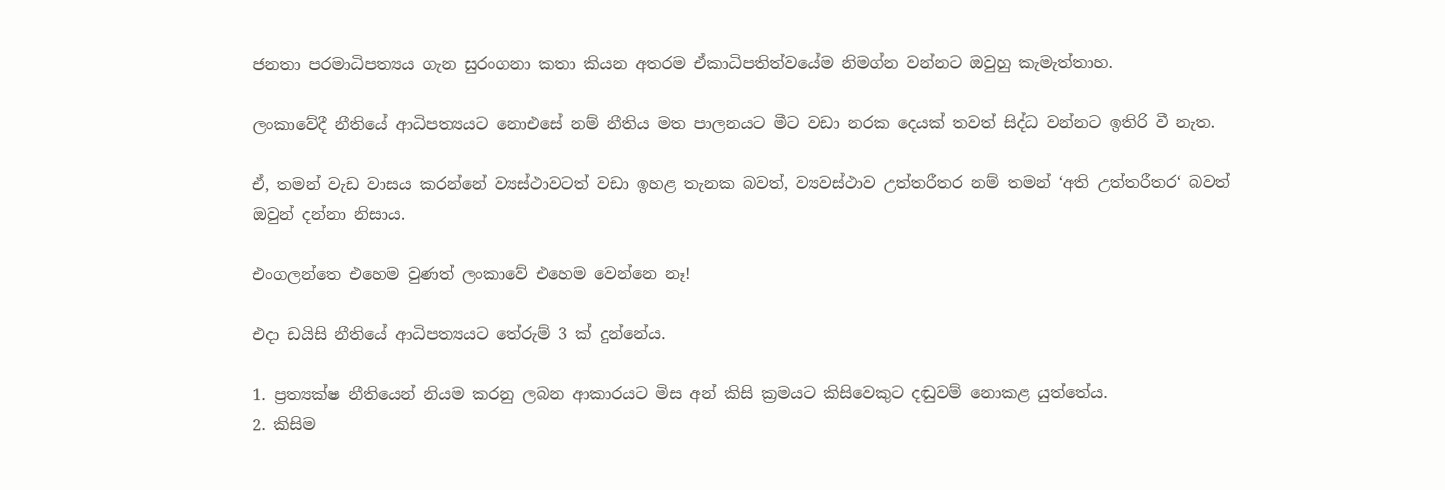ජනතා පරමාධිපත්‍යය ගැන සුරංගනා කතා කියන අතරම ඒකාධිපතිත්වයේම නිමග්න වන්නට ඔවුහු කැමැත්තාහ.

ලංකාවේදී නීතියේ ආධිපත්‍යයට නොඑසේ නම් නීතිය මත පාලනයට මීට වඩා නරක දෙයක් තවත් සිද්ධ වන්නට ඉතිරි වී නැත.

ඒ, තමන් වැඩ වාසය කරන්නේ ව්‍යස්ථාවටත් වඩා ඉහළ තැනක බවත්, ව්‍යවස්ථාව උත්තරීතර නම් තමන් ‘අති උත්තරීතර‘ බවත් ඔවුන් දන්නා නිසාය.

එංගලන්තෙ එහෙම වුණත් ලංකාවේ එහෙම වෙන්නෙ නෑ!

එදා ඩයිසි නීතියේ ආධිපත්‍යයට තේරුම් 3 ක් දුන්නේය.

1. ප්‍රත්‍යක්ෂ නීතියෙන් නියම කරනු ලබන ආකාරයට මිස අන් කිසි ක්‍රමයට කිසිවෙකුට දඬුවම් නොකළ යුත්තේය.
2. කිසිම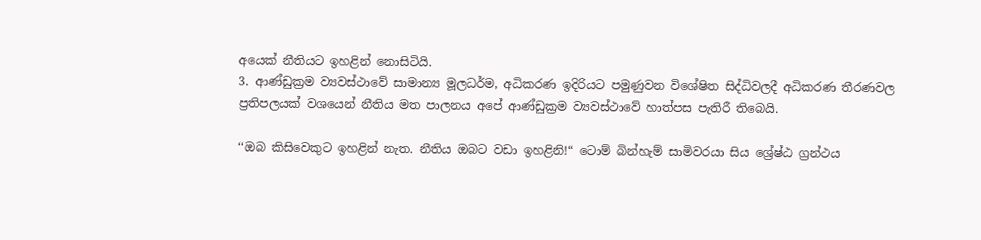අයෙක් නීතියට ඉහළින් නොසිටියි.
3. ආණ්ඩුක්‍රම ව්‍යවස්ථාවේ සාමාන්‍ය මූලධර්ම, අධිකරණ ඉදිරියට පමුණුවන විශේෂිත සිද්ධිවලදී අධිකරණ තීරණවල ප්‍රතිපලයක් වශයෙන් නීතිය මත පාලනය අපේ ආණ්ඩුක්‍රම ව්‍යවස්ථාවේ හාත්පස පැතිරී තිබෙයි.

‘‘ඔබ කිසිවෙකුට ඉහළින් නැත. නීතිය ඔබට වඩා ඉහළිනි!“ ටොම් බින්හැම් සාමිවරයා සිය ශ්‍රේෂ්ඨ ග්‍රන්ථය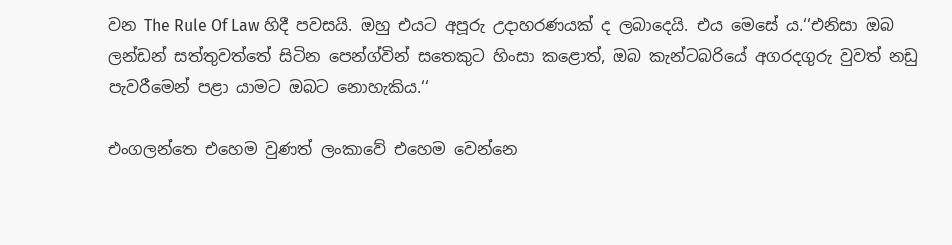වන The Rule Of Law හිදී පවසයි. ඔහු එයට අපූරු උදාහරණයක් ද ලබාදෙයි. එය මෙසේ ය.‘‘එනිසා ඔබ ලන්ඩන් සත්තුවත්තේ සිටින පෙන්ග්වින් සතෙකුට හිංසා කළොත්, ඔබ කැන්ටබරියේ අගරදගුරු වුවත් නඩු පැවරීමෙන් පළා යාමට ඔබට නොහැකිය.‘‘

එංගලන්තෙ එහෙම වුණත් ලංකාවේ එහෙම වෙන්නෙ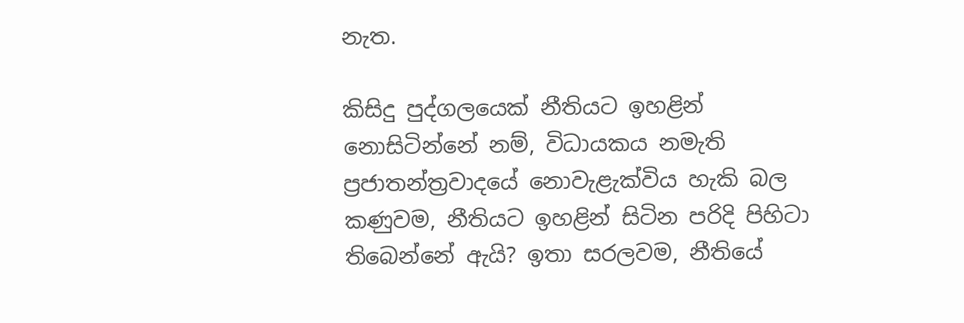නැත.

කිසිදු පුද්ගලයෙක් නීතියට ඉහළින් නොසිටින්නේ නම්, විධායකය නමැති ප්‍රජාතන්ත්‍රවාදයේ නොවැළැක්විය හැකි බල කණුවම, නීතියට ඉහළින් සිටින පරිදි පිහිටා තිබෙන්නේ ඇයි? ඉතා සරලවම, නීතියේ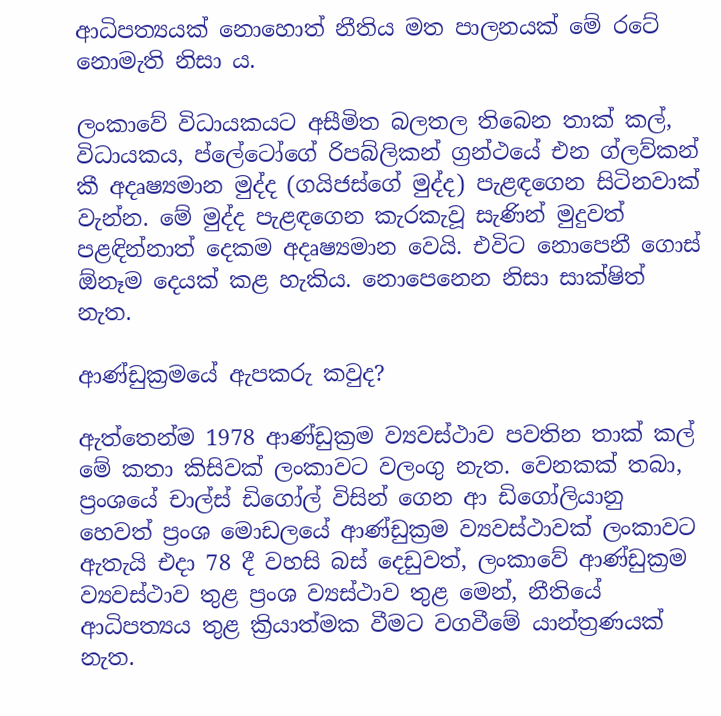ආධිපත්‍යයක් නොහොත් නීතිය මත පාලනයක් මේ රටේ නොමැති නිසා ය.

ලංකාවේ විධායකයට අසීමිත බලතල තිබෙන තාක් කල්, විධායකය, ප්ලේටෝගේ රිපබ්ලිකන් ග්‍රන්ථයේ එන ග්ලව්කන් කී අදෘෂ්‍යමාන මුද්ද (ගයිජස්ගේ මුද්ද) පැළඳගෙන සිටිනවාක් වැන්න. මේ මුද්ද පැළඳගෙන කැරකැවූ සැණින් මුදුවත් පළඳින්නාත් දෙකම අදෘෂ්‍යමාන වෙයි. එවිට නොපෙනී ගොස් ඕනෑම දෙයක් කළ හැකිය. නොපෙනෙන නිසා සාක්ෂිත් නැත.

ආණ්ඩුක්‍රමයේ ඇපකරු කවුද?

ඇත්තෙන්ම 1978 ආණ්ඩුක්‍රම ව්‍යවස්ථාව පවතින තාක් කල් මේ කතා කිසිවක් ලංකාවට වලංගු නැත. වෙනකක් තබා, ප්‍රංශයේ චාල්ස් ඩිගෝල් විසින් ගෙන ආ ඩිගෝලියානු හෙවත් ප්‍රංශ මොඩලයේ ආණ්ඩුක්‍රම ව්‍යවස්ථාවක් ලංකාවට ඇතැයි එදා 78 දී වහසි බස් දෙඩුවත්, ලංකාවේ ආණ්ඩුක්‍රම ව්‍යවස්ථාව තුළ ප්‍රංශ ව්‍යස්ථාව තුළ මෙන්, නීතියේ ආධිපත්‍යය තුළ ක්‍රියාත්මක වීමට වගවීමේ යාන්ත්‍රණයක් නැත.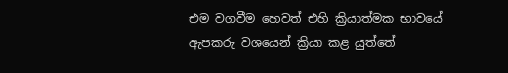එම වගවීම හෙවත් එහි ක්‍රියාත්මක භාවයේ ඇපකරු වශයෙන් ක්‍රියා කළ යුත්තේ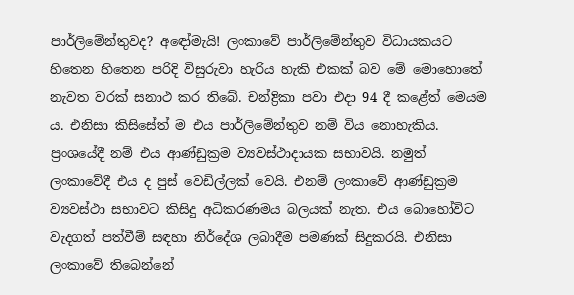පාර්ලිමේන්තුවද? අඳෝමැයි! ලංකාවේ පාර්ලිමේන්තුව විධායකයට හිතෙන හිතෙන පරිදි විසුරුවා හැරිය හැකි එකක් බව මේ මොහොතේ නැවත වරක් සනාථ කර තිබේ. චන්ද්‍රිකා පවා එදා 94 දී කළේත් මෙයම ය. එනිසා කිසිසේත් ම එය පාර්ලිමේන්තුව නම් විය නොහැකිය. ප්‍රංශයේදී නම් එය ආණ්ඩුක්‍රම ව්‍යවස්ථාදායක සභාවයි. නමුත් ලංකාවේදී එය ද පුස් වෙඩිල්ලක් වෙයි. එනම් ලංකාවේ ආණ්ඩුක්‍රම ව්‍යවස්ථා සභාවට කිසිදු අධිකරණමය බලයක් නැත. එය බොහෝවිට වැදගත් පත්වීම් සඳහා නිර්දේශ ලබාදීම පමණක් සිදුකරයි. එනිසා ලංකාවේ තිබෙන්නේ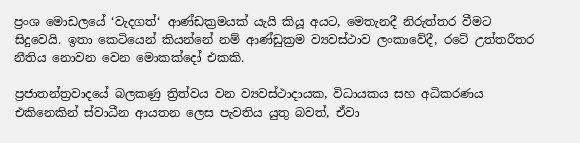ප්‍රංශ මොඩලයේ ‘වැදගත්‘ ආණ්ඩක්‍රමයක් යැයි කියූ අයට, මෙතැනදී නිරුත්තර වීමට සිදුවෙයි. ඉතා කෙටියෙන් කියන්නේ නම් ආණ්ඩුක්‍රම ව්‍යවස්ථාව ලංකාවේදී, රටේ උත්තරීතර නීතිය නොවන වෙන මොකක්දෝ එකකි.

ප්‍රජාතන්ත්‍රවාදයේ බලකණු ත්‍රිත්වය වන ව්‍යවස්ථාදායක, විධායකය සහ අධිකරණය එකිනෙකින් ස්වාධීන ආයතන ලෙස පැවතිය යුතු බවත්, ඒවා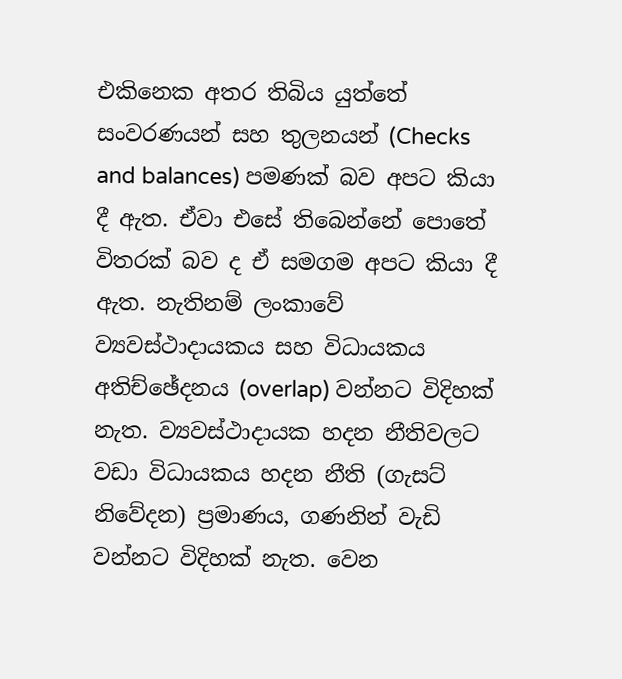එකිනෙක අතර තිබිය යුත්තේ සංවරණයන් සහ තුලනයන් (Checks and balances) පමණක් බව අපට කියා දී ඇත. ඒවා එසේ තිබෙන්නේ පොතේ විතරක් බව ද ඒ සමගම අපට කියා දී ඇත. නැතිනම් ලංකාවේ ව්‍යවස්ථාදායකය සහ විධායකය අතිච්ඡේදනය (overlap) වන්නට විදිහක් නැත. ව්‍යවස්ථාදායක හදන නීතිවලට වඩා විධායකය හදන නීති (ගැසට් නිවේදන) ප්‍රමාණය, ගණනින් වැඩි වන්නට විදිහක් නැත. වෙන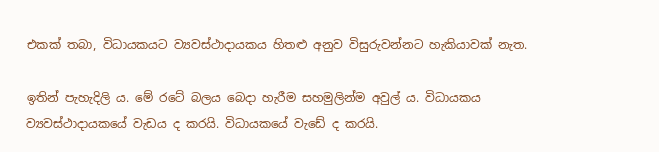එකක් තබා, විධායකයට ව්‍යවස්ථාදායකය හිතළු අනුව විසුරුවන්නට හැකියාවක් නැත.

ඉතින් පැහැදිලි ය. මේ රටේ බලය බෙදා හැරීම සහමුලින්ම අවුල් ය. විධායකය ව්‍යවස්ථාදායකයේ වැඩය ද කරයි. විධායකයේ වැඩේ ද කරයි.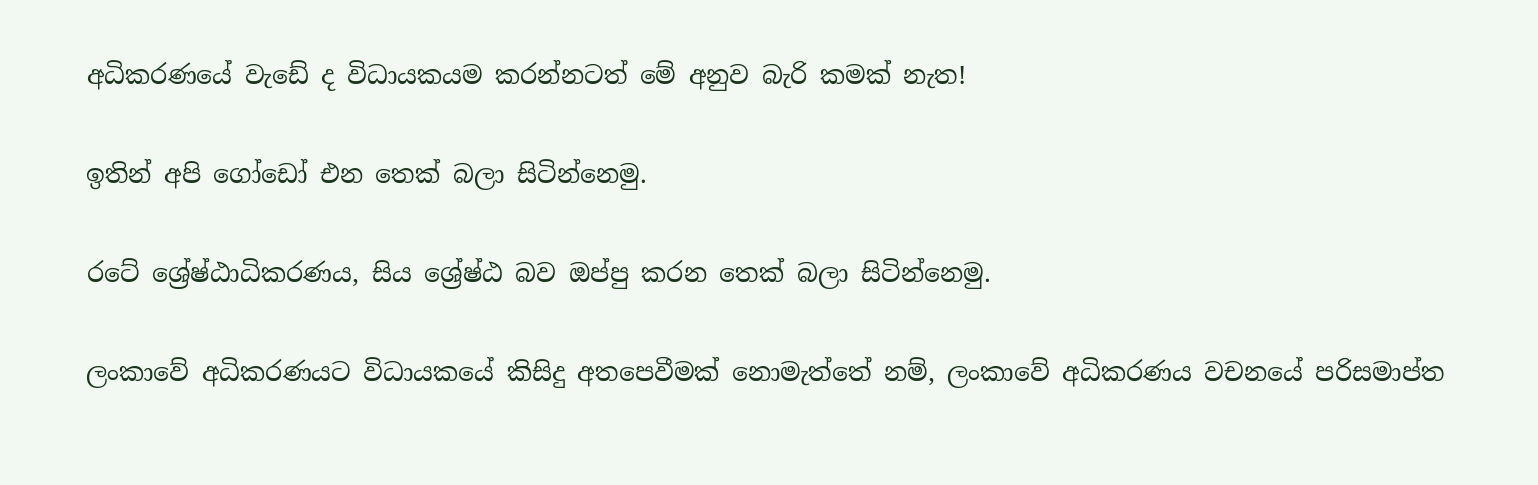අධිකරණයේ වැඩේ ද විධායකයම කරන්නටත් මේ අනුව බැරි කමක් නැත!

ඉතින් අපි ගෝඩෝ එන තෙක් බලා සිටින්නෙමු.

රටේ ශ්‍රේෂ්ඨාධිකරණය, සිය ශ්‍රේෂ්ඨ බව ඔප්පු කරන තෙක් බලා සිටින්නෙමු.

ලංකාවේ අධිකරණයට විධායකයේ කිසිදු අතපෙවීමක් නොමැත්තේ නම්, ලංකාවේ අධිකරණය වචනයේ පරිසමාප්ත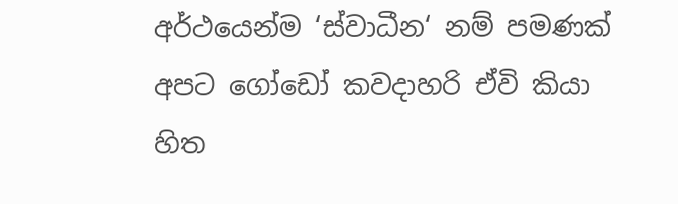අර්ථයෙන්ම ‘ස්වාධීන‘ නම් පමණක් අපට ගෝඩෝ කවදාහරි ඒවි කියා හිත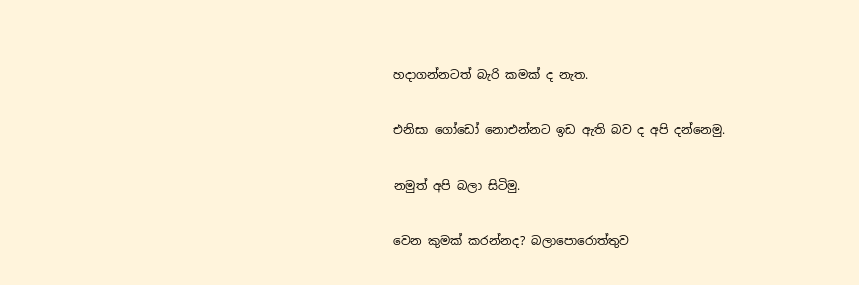හදාගන්නටත් බැරි කමක් ද නැත.

එනිසා ගෝඩෝ නොඑන්නට ඉඩ ඇති බව ද අපි දන්නෙමු.

නමුත් අපි බලා සිටිමු.

වෙන කුමක් කරන්නද? බලාපොරොත්තුව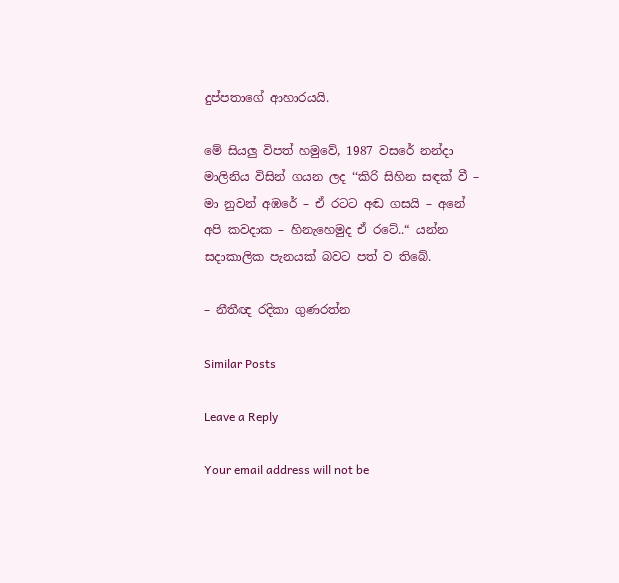දුප්පතාගේ ආහාරයයි.

මේ සියලු විපත් හමුවේ, 1987 වසරේ නන්දා මාලිනිය විසින් ගයන ලද ‘‘කිරි සිහින සඳක් වී – මා නුවන් අඹරේ – ඒ රටට අඬ ගසයි – අනේ අපි කවදාක – හිනැහෙමුද ඒ රටේ..“ යන්න සදාකාලික පැනයක් බවට පත් ව තිබේ.

– නීතීඥ රදිකා ගුණරත්න

Similar Posts

Leave a Reply

Your email address will not be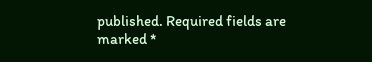published. Required fields are marked *